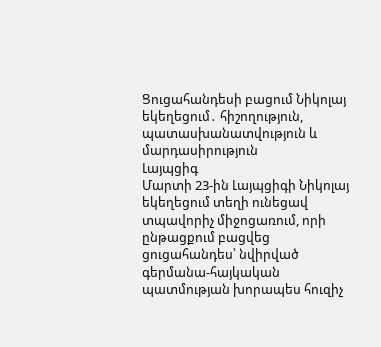Ցուցահանդեսի բացում Նիկոլայ եկեղեցում․ հիշողություն, պատասխանատվություն և մարդասիրություն
Լայպցիգ
Մարտի 23-ին Լայպցիգի Նիկոլայ եկեղեցում տեղի ունեցավ տպավորիչ միջոցառում, որի ընթացքում բացվեց ցուցահանդես՝ նվիրված գերմանա-հայկական պատմության խորապես հուզիչ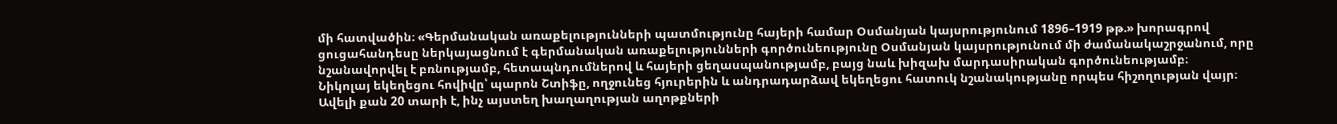մի հատվածին։ «Գերմանական առաքելությունների պատմությունը հայերի համար Օսմանյան կայսրությունում 1896–1919 թթ.» խորագրով ցուցահանդեսը ներկայացնում է գերմանական առաքելությունների գործունեությունը Օսմանյան կայսրությունում մի ժամանակաշրջանում, որը նշանավորվել է բռնությամբ, հետապնդումներով և հայերի ցեղասպանությամբ, բայց նաև խիզախ մարդասիրական գործունեությամբ։
Նիկոլայ եկեղեցու հովիվը՝ պարոն Շտիֆը, ողջունեց հյուրերին և անդրադարձավ եկեղեցու հատուկ նշանակությանը որպես հիշողության վայր։ Ավելի քան 20 տարի է, ինչ այստեղ խաղաղության աղոթքների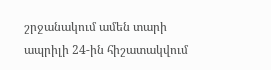շրջանակում ամեն տարի ապրիլի 24-ին հիշատակվում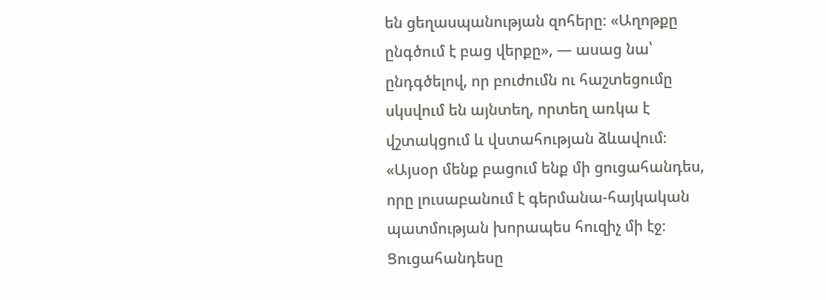են ցեղասպանության զոհերը։ «Աղոթքը ընգծում է բաց վերքը», — ասաց նա՝ ընդգծելով, որ բուժումն ու հաշտեցումը սկսվում են այնտեղ, որտեղ առկա է վշտակցում և վստահության ձևավում։
«Այսօր մենք բացում ենք մի ցուցահանդես, որը լուսաբանում է գերմանա-հայկական պատմության խորապես հուզիչ մի էջ։ Ցուցահանդեսը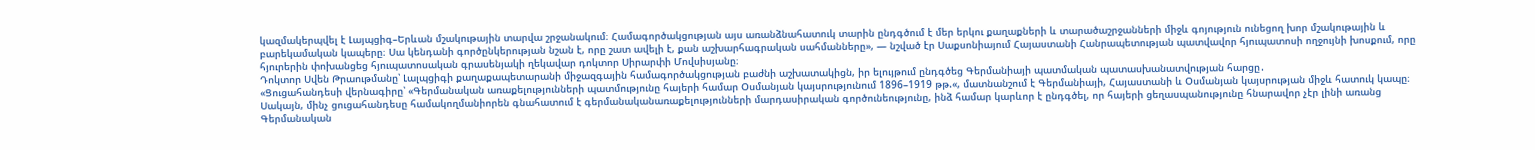կազմակերպվել է Լայպցիգ–Երևան մշակութային տարվա շրջանակում։ Համագործակցության այս առանձնահատուկ տարին ընդգծում է մեր երկու քաղաքների և տարածաշրջանների միջև գոյություն ունեցող խոր մշակութային և բարեկամական կապերը։ Սա կենդանի գործընկերության նշան է, որը շատ ավելի է, քան աշխարհագրական սահմանները», — նշված էր Սաքսոնիայում Հայաստանի Հանրապետության պատվավոր հյուպատոսի ողջույնի խոսքում, որը հյուրերին փոխանցեց հյուպատոսական գրասենյակի ղեկավար դոկտոր Սիրարփի Մովսիսյանը։
Դոկտոր Սվեն Թրաութմանը՝ Լալպցիգի քաղաքապետարանի միջազգային համագործակցության բաժնի աշխատակիցն, իր ելույթում ընդգծեց Գերմանիայի պատմական պատասխանատվության հարցը․
«Ցուցահանդեսի վերնագիրը՝ «Գերմանական առաքելությունների պատմությունը հայերի համար Օսմանյան կայսրությունում 1896–1919 թթ.«, մատնանշում է Գերմանիայի, Հայաստանի և Օսմանյան կայսրության միջև հատուկ կապը։ Սակայն, մինչ ցուցահանդեսը համակողմանիորեն գնահատում է գերմանականառաքելությունների մարդասիրական գործունեությունը, ինձ համար կարևոր է ընդգծել, որ հայերի ցեղասպանությունը հնարավոր չէր լինի առանց Գերմանական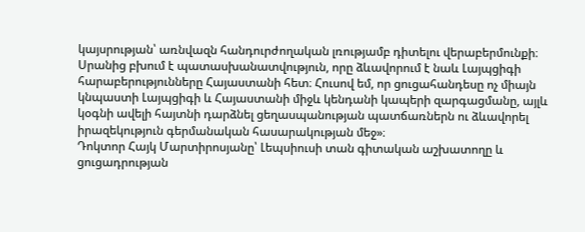կայսրության՝ առնվազն հանդուրժողական լռությամբ դիտելու վերաբերմունքի։ Սրանից բխում է պատասխանատվություն, որը ձևավորում է նաև Լայպցիգի հարաբերությունները Հայաստանի հետ։ Հուսով եմ, որ ցուցահանդեսը ոչ միայն կնպաստի Լայպցիգի և Հայաստանի միջև կենդանի կապերի զարգացմանը, այլև կօգնի ավելի հայտնի դարձնել ցեղասպանության պատճառներն ու ձևավորել իրազեկություն գերմանական հասարակության մեջ»։
Դոկտոր Հայկ Մարտիրոսյանը՝ Լեպսիուսի տան գիտական աշխատողը և ցուցադրության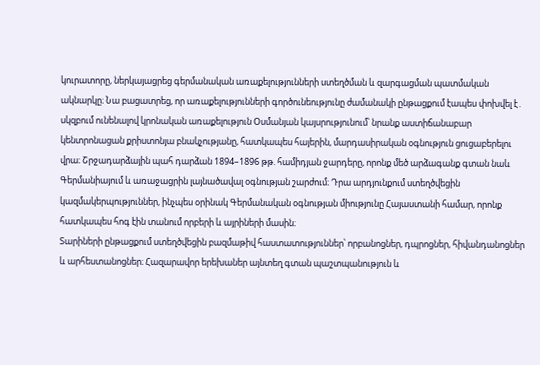կուրատորը, ներկայացրեց գերմանական առաքելությունների ստեղծման և զարգացման պատմական ակնարկը։ Նա բացատրեց, որ առաքելությունների գործունեությունը ժամանակի ընթացքում էապես փոխվել է․ սկզբում ունենալով կրոնական առաքելություն Օսմանյան կայսրությունում՝ նրանք աստիճանաբար կենտրոնացան քրիստոնյա բնակչությանը, հատկապես հայերին, մարդասիրական օգնություն ցուցաբերելու վրա։ Շրջադարձային պահ դարձան 1894–1896 թթ. համիդյան ջարդերը, որոնք մեծ արձագանք գտան նաև Գերմանիայում և առաջացրին լայնածավալ օգնության շարժում։ Դրա արդյունքում ստեղծվեցին կազմակերպություններ, ինչպես օրինակ Գերմանական օգնության միությունը Հայաստանի համար, որոնք հատկապես հոգ էին տանում որբերի և այրիների մասին։
Տարիների ընթացքում ստեղծվեցին բազմաթիվ հաստատություններ՝ որբանոցներ, դպրոցներ, հիվանդանոցներ և արհեստանոցներ։ Հազարավոր երեխաներ այնտեղ գտան պաշտպանություն և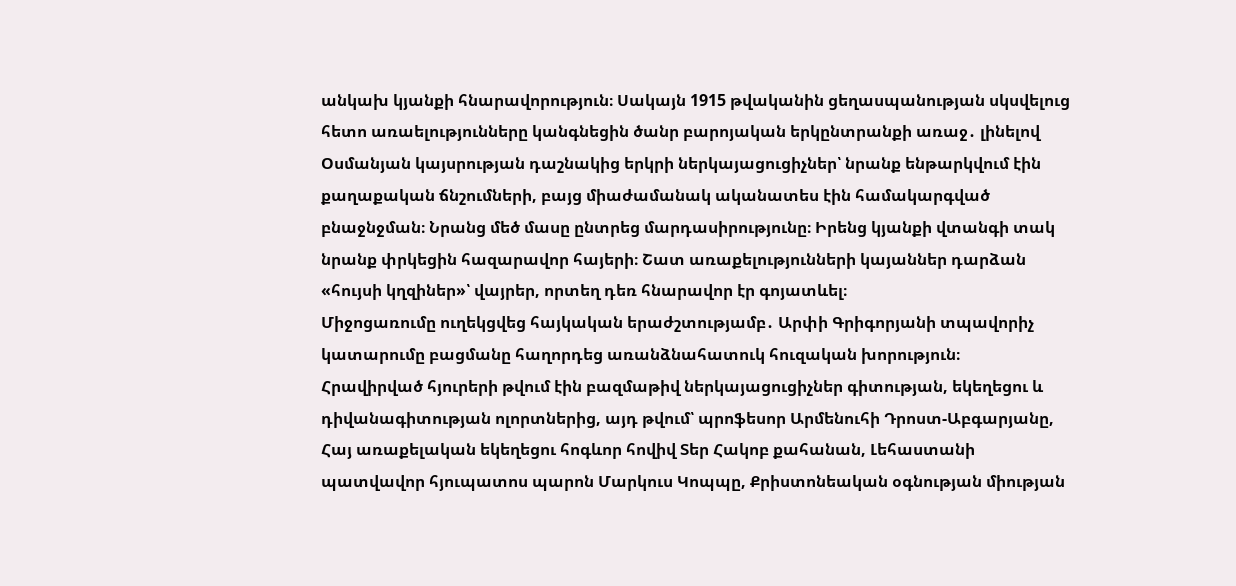անկախ կյանքի հնարավորություն։ Սակայն 1915 թվականին ցեղասպանության սկսվելուց հետո առաելությունները կանգնեցին ծանր բարոյական երկընտրանքի առաջ․ լինելով Օսմանյան կայսրության դաշնակից երկրի ներկայացուցիչներ՝ նրանք ենթարկվում էին քաղաքական ճնշումների, բայց միաժամանակ ականատես էին համակարգված բնաջնջման։ Նրանց մեծ մասը ընտրեց մարդասիրությունը։ Իրենց կյանքի վտանգի տակ նրանք փրկեցին հազարավոր հայերի։ Շատ առաքելությունների կայաններ դարձան «հույսի կղզիներ»՝ վայրեր, որտեղ դեռ հնարավոր էր գոյատևել։
Միջոցառումը ուղեկցվեց հայկական երաժշտությամբ․ Արփի Գրիգորյանի տպավորիչ կատարումը բացմանը հաղորդեց առանձնահատուկ հուզական խորություն։
Հրավիրված հյուրերի թվում էին բազմաթիվ ներկայացուցիչներ գիտության, եկեղեցու և դիվանագիտության ոլորտներից, այդ թվում՝ պրոֆեսոր Արմենուհի Դրոստ-Աբգարյանը, Հայ առաքելական եկեղեցու հոգևոր հովիվ Տեր Հակոբ քահանան, Լեհաստանի պատվավոր հյուպատոս պարոն Մարկուս Կոպպը, Քրիստոնեական օգնության միության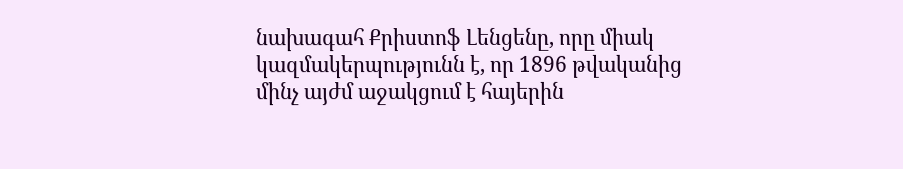նախագահ Քրիստոֆ Լենցենը, որը միակ կազմակերպությունն է, որ 1896 թվականից մինչ այժմ աջակցում է հայերին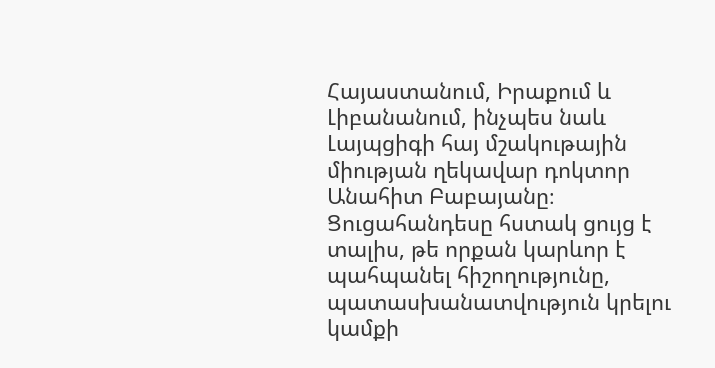Հայաստանում, Իրաքում և Լիբանանում, ինչպես նաև Լայպցիգի հայ մշակութային միության ղեկավար դոկտոր Անահիտ Բաբայանը։
Ցուցահանդեսը հստակ ցույց է տալիս, թե որքան կարևոր է պահպանել հիշողությունը, պատասխանատվություն կրելու կամքի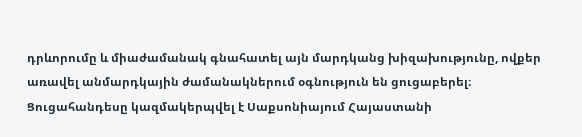դրևորումը և միաժամանակ գնահատել այն մարդկանց խիզախությունը, ովքեր առավել անմարդկային ժամանակներում օգնություն են ցուցաբերել։
Ցուցահանդեսը կազմակերպվել է Սաքսոնիայում Հայաստանի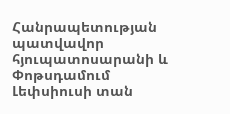Հանրապետության պատվավոր հյուպատոսարանի և Փոթսդամում Լեփսիուսի տան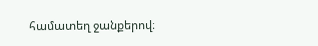համատեղ ջանքերով։